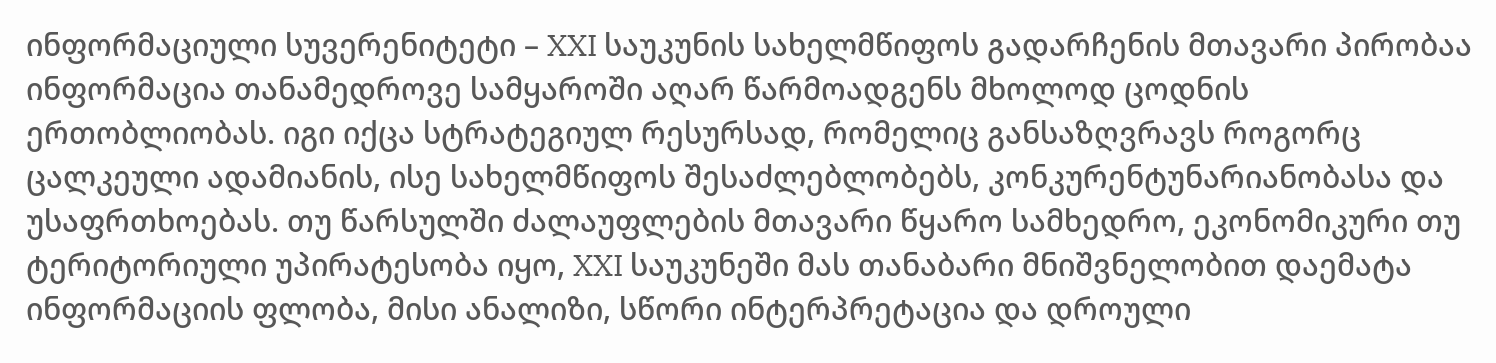ინფორმაციული სუვერენიტეტი – XXI საუკუნის სახელმწიფოს გადარჩენის მთავარი პირობაა
ინფორმაცია თანამედროვე სამყაროში აღარ წარმოადგენს მხოლოდ ცოდნის ერთობლიობას. იგი იქცა სტრატეგიულ რესურსად, რომელიც განსაზღვრავს როგორც ცალკეული ადამიანის, ისე სახელმწიფოს შესაძლებლობებს, კონკურენტუნარიანობასა და უსაფრთხოებას. თუ წარსულში ძალაუფლების მთავარი წყარო სამხედრო, ეკონომიკური თუ ტერიტორიული უპირატესობა იყო, XXI საუკუნეში მას თანაბარი მნიშვნელობით დაემატა ინფორმაციის ფლობა, მისი ანალიზი, სწორი ინტერპრეტაცია და დროული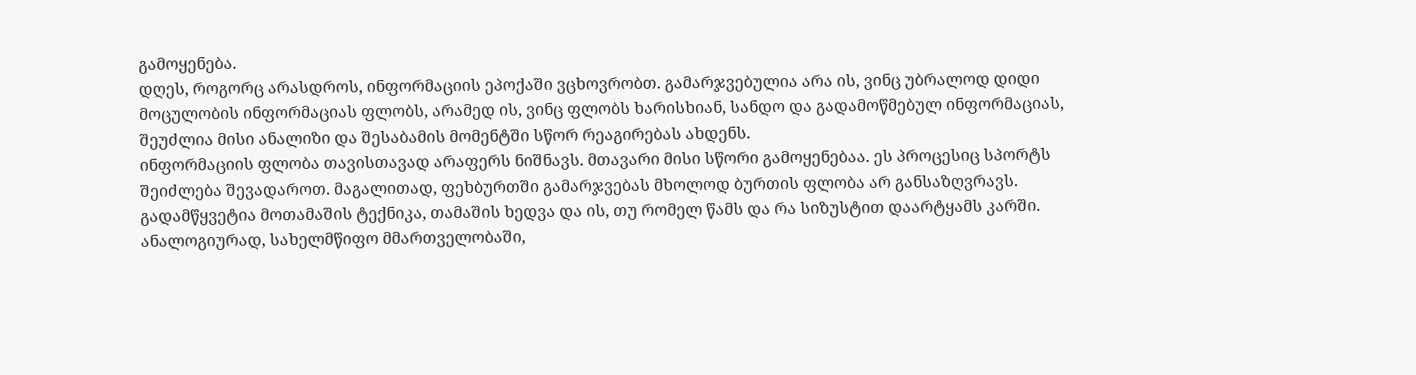გამოყენება.
დღეს, როგორც არასდროს, ინფორმაციის ეპოქაში ვცხოვრობთ. გამარჯვებულია არა ის, ვინც უბრალოდ დიდი მოცულობის ინფორმაციას ფლობს, არამედ ის, ვინც ფლობს ხარისხიან, სანდო და გადამოწმებულ ინფორმაციას, შეუძლია მისი ანალიზი და შესაბამის მომენტში სწორ რეაგირებას ახდენს.
ინფორმაციის ფლობა თავისთავად არაფერს ნიშნავს. მთავარი მისი სწორი გამოყენებაა. ეს პროცესიც სპორტს შეიძლება შევადაროთ. მაგალითად, ფეხბურთში გამარჯვებას მხოლოდ ბურთის ფლობა არ განსაზღვრავს. გადამწყვეტია მოთამაშის ტექნიკა, თამაშის ხედვა და ის, თუ რომელ წამს და რა სიზუსტით დაარტყამს კარში. ანალოგიურად, სახელმწიფო მმართველობაში,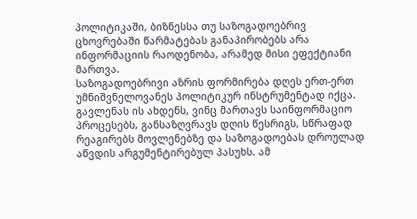პოლიტიკაში, ბიზნესსა თუ საზოგადოებრივ ცხოვრებაში წარმატებას განაპირობებს არა ინფორმაციის რაოდენობა, არამედ მისი ეფექტიანი მართვა.
საზოგადოებრივი აზრის ფორმირება დღეს ერთ-ერთ უმნიშვნელოვანეს პოლიტიკურ ინსტრუმენტად იქცა. გავლენას ის ახდენს, ვინც მართავს საინფორმაციო პროცესებს, განსაზღვრავს დღის წესრიგს, სწრაფად რეაგირებს მოვლენებზე და საზოგადოებას დროულად აწვდის არგუმენტირებულ პასუხს. ამ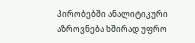პირობებში ანალიტიკური აზროვნება ხშირად უფრო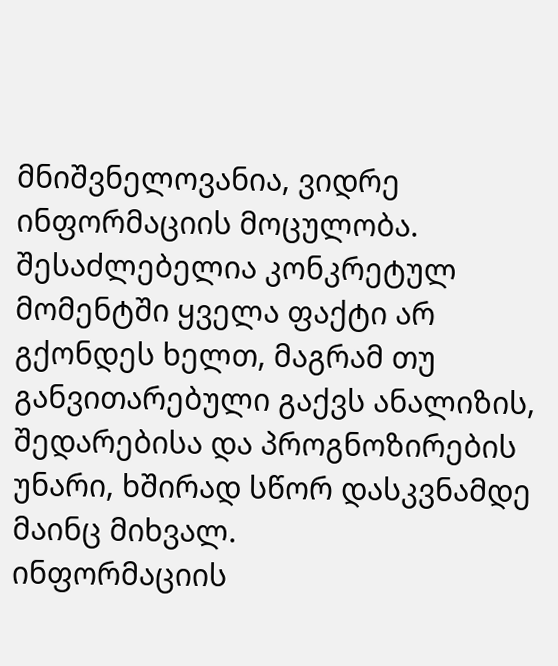მნიშვნელოვანია, ვიდრე ინფორმაციის მოცულობა. შესაძლებელია კონკრეტულ მომენტში ყველა ფაქტი არ გქონდეს ხელთ, მაგრამ თუ განვითარებული გაქვს ანალიზის, შედარებისა და პროგნოზირების უნარი, ხშირად სწორ დასკვნამდე მაინც მიხვალ.
ინფორმაციის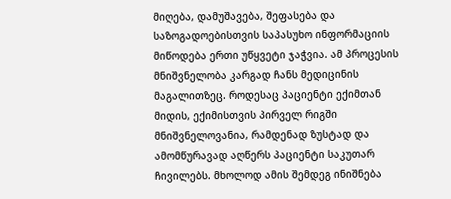მიღება, დამუშავება, შეფასება და საზოგადოებისთვის საპასუხო ინფორმაციის მიწოდება ერთი უწყვეტი ჯაჭვია. ამ პროცესის მნიშვნელობა კარგად ჩანს მედიცინის მაგალითზეც. როდესაც პაციენტი ექიმთან მიდის, ექიმისთვის პირველ რიგში მნიშვნელოვანია, რამდენად ზუსტად და ამომწურავად აღწერს პაციენტი საკუთარ ჩივილებს. მხოლოდ ამის შემდეგ ინიშნება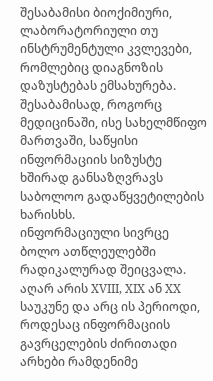შესაბამისი ბიოქიმიური, ლაბორატორიული თუ ინსტრუმენტული კვლევები, რომლებიც დიაგნოზის დაზუსტებას ემსახურება. შესაბამისად, როგორც მედიცინაში, ისე სახელმწიფო მართვაში, საწყისი ინფორმაციის სიზუსტე ხშირად განსაზღვრავს საბოლოო გადაწყვეტილების ხარისხს.
ინფორმაციული სივრცე ბოლო ათწლეულებში რადიკალურად შეიცვალა. აღარ არის XVIII, XIX ან XX საუკუნე და არც ის პერიოდი, როდესაც ინფორმაციის გავრცელების ძირითადი არხები რამდენიმე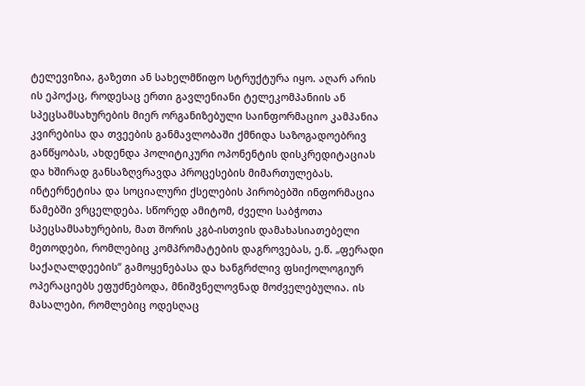ტელევიზია, გაზეთი ან სახელმწიფო სტრუქტურა იყო. აღარ არის ის ეპოქაც, როდესაც ერთი გავლენიანი ტელეკომპანიის ან სპეცსამსახურების მიერ ორგანიზებული საინფორმაციო კამპანია კვირებისა და თვეების განმავლობაში ქმნიდა საზოგადოებრივ განწყობას, ახდენდა პოლიტიკური ოპონენტის დისკრედიტაციას და ხშირად განსაზღვრავდა პროცესების მიმართულებას.
ინტერნეტისა და სოციალური ქსელების პირობებში ინფორმაცია წამებში ვრცელდება. სწორედ ამიტომ, ძველი საბჭოთა სპეცსამსახურების, მათ შორის კგბ-ისთვის დამახასიათებელი მეთოდები, რომლებიც კომპრომატების დაგროვებას, ე.წ. „ფერადი საქაღალდეების“ გამოყენებასა და ხანგრძლივ ფსიქოლოგიურ ოპერაციებს ეფუძნებოდა, მნიშვნელოვნად მოძველებულია. ის მასალები, რომლებიც ოდესღაც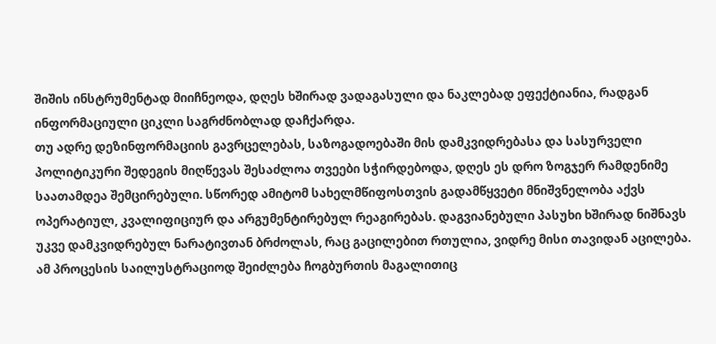შიშის ინსტრუმენტად მიიჩნეოდა, დღეს ხშირად ვადაგასული და ნაკლებად ეფექტიანია, რადგან ინფორმაციული ციკლი საგრძნობლად დაჩქარდა.
თუ ადრე დეზინფორმაციის გავრცელებას, საზოგადოებაში მის დამკვიდრებასა და სასურველი პოლიტიკური შედეგის მიღწევას შესაძლოა თვეები სჭირდებოდა, დღეს ეს დრო ზოგჯერ რამდენიმე საათამდეა შემცირებული. სწორედ ამიტომ სახელმწიფოსთვის გადამწყვეტი მნიშვნელობა აქვს ოპერატიულ, კვალიფიციურ და არგუმენტირებულ რეაგირებას. დაგვიანებული პასუხი ხშირად ნიშნავს უკვე დამკვიდრებულ ნარატივთან ბრძოლას, რაც გაცილებით რთულია, ვიდრე მისი თავიდან აცილება.
ამ პროცესის საილუსტრაციოდ შეიძლება ჩოგბურთის მაგალითიც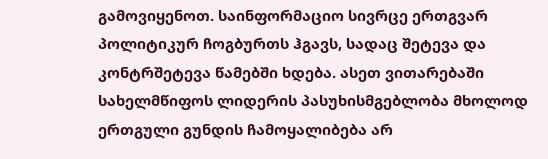გამოვიყენოთ. საინფორმაციო სივრცე ერთგვარ პოლიტიკურ ჩოგბურთს ჰგავს, სადაც შეტევა და კონტრშეტევა წამებში ხდება. ასეთ ვითარებაში სახელმწიფოს ლიდერის პასუხისმგებლობა მხოლოდ ერთგული გუნდის ჩამოყალიბება არ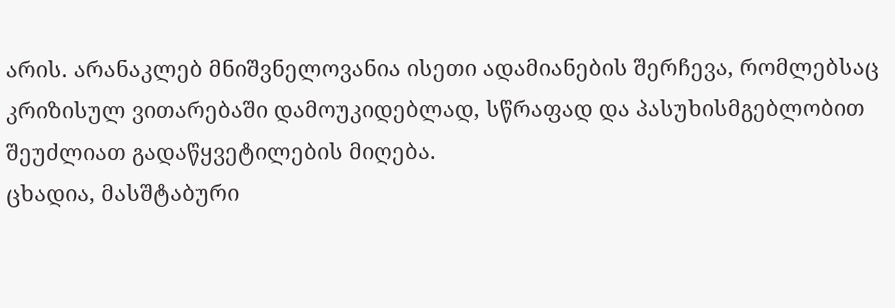არის. არანაკლებ მნიშვნელოვანია ისეთი ადამიანების შერჩევა, რომლებსაც კრიზისულ ვითარებაში დამოუკიდებლად, სწრაფად და პასუხისმგებლობით შეუძლიათ გადაწყვეტილების მიღება.
ცხადია, მასშტაბური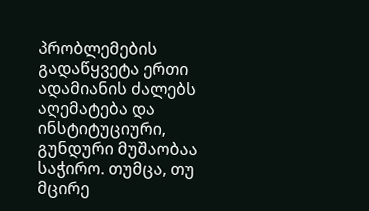პრობლემების გადაწყვეტა ერთი ადამიანის ძალებს აღემატება და ინსტიტუციური, გუნდური მუშაობაა საჭირო. თუმცა, თუ მცირე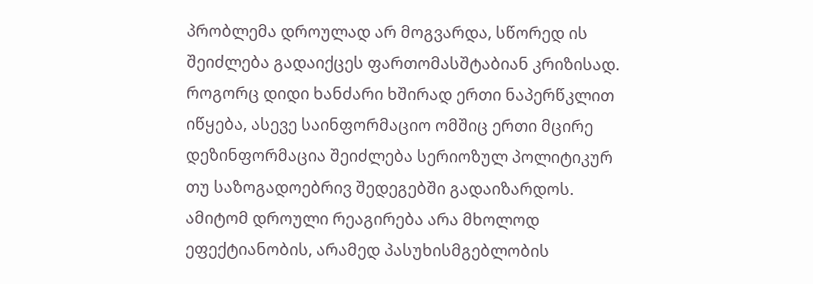პრობლემა დროულად არ მოგვარდა, სწორედ ის შეიძლება გადაიქცეს ფართომასშტაბიან კრიზისად. როგორც დიდი ხანძარი ხშირად ერთი ნაპერწკლით იწყება, ასევე საინფორმაციო ომშიც ერთი მცირე დეზინფორმაცია შეიძლება სერიოზულ პოლიტიკურ თუ საზოგადოებრივ შედეგებში გადაიზარდოს. ამიტომ დროული რეაგირება არა მხოლოდ ეფექტიანობის, არამედ პასუხისმგებლობის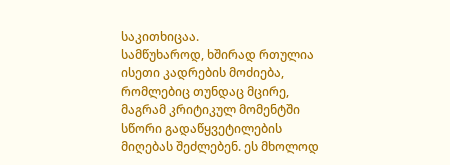საკითხიცაა.
სამწუხაროდ, ხშირად რთულია ისეთი კადრების მოძიება, რომლებიც თუნდაც მცირე, მაგრამ კრიტიკულ მომენტში სწორი გადაწყვეტილების მიღებას შეძლებენ. ეს მხოლოდ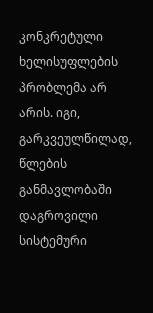კონკრეტული ხელისუფლების პრობლემა არ არის. იგი, გარკვეულწილად, წლების განმავლობაში დაგროვილი სისტემური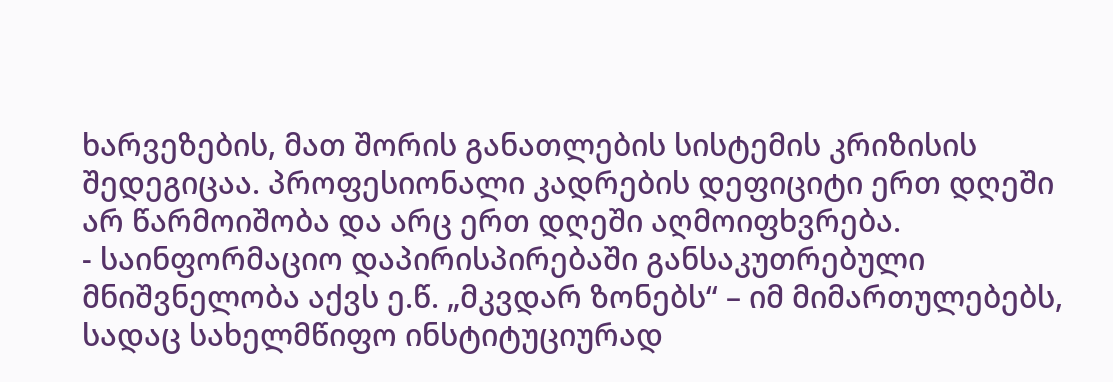ხარვეზების, მათ შორის განათლების სისტემის კრიზისის შედეგიცაა. პროფესიონალი კადრების დეფიციტი ერთ დღეში არ წარმოიშობა და არც ერთ დღეში აღმოიფხვრება.
- საინფორმაციო დაპირისპირებაში განსაკუთრებული მნიშვნელობა აქვს ე.წ. „მკვდარ ზონებს“ – იმ მიმართულებებს, სადაც სახელმწიფო ინსტიტუციურად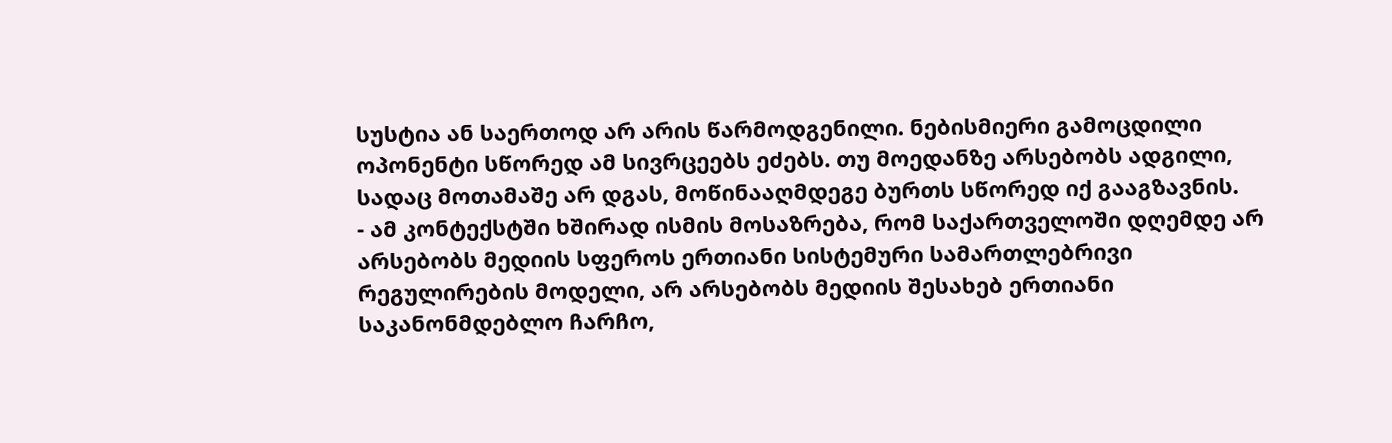სუსტია ან საერთოდ არ არის წარმოდგენილი. ნებისმიერი გამოცდილი ოპონენტი სწორედ ამ სივრცეებს ეძებს. თუ მოედანზე არსებობს ადგილი, სადაც მოთამაშე არ დგას, მოწინააღმდეგე ბურთს სწორედ იქ გააგზავნის.
- ამ კონტექსტში ხშირად ისმის მოსაზრება, რომ საქართველოში დღემდე არ არსებობს მედიის სფეროს ერთიანი სისტემური სამართლებრივი რეგულირების მოდელი, არ არსებობს მედიის შესახებ ერთიანი საკანონმდებლო ჩარჩო,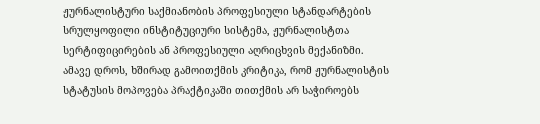ჟურნალისტური საქმიანობის პროფესიული სტანდარტების სრულყოფილი ინსტიტუციური სისტემა, ჟურნალისტთა სერტიფიცირების ან პროფესიული აღრიცხვის მექანიზმი.
ამავე დროს, ხშირად გამოითქმის კრიტიკა, რომ ჟურნალისტის სტატუსის მოპოვება პრაქტიკაში თითქმის არ საჭიროებს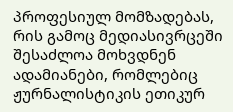პროფესიულ მომზადებას, რის გამოც მედიასივრცეში შესაძლოა მოხვდნენ ადამიანები, რომლებიც ჟურნალისტიკის ეთიკურ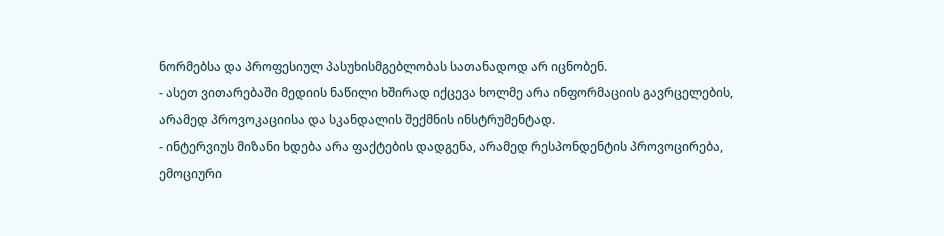ნორმებსა და პროფესიულ პასუხისმგებლობას სათანადოდ არ იცნობენ.
- ასეთ ვითარებაში მედიის ნაწილი ხშირად იქცევა ხოლმე არა ინფორმაციის გავრცელების, არამედ პროვოკაციისა და სკანდალის შექმნის ინსტრუმენტად.
- ინტერვიუს მიზანი ხდება არა ფაქტების დადგენა, არამედ რესპონდენტის პროვოცირება, ემოციური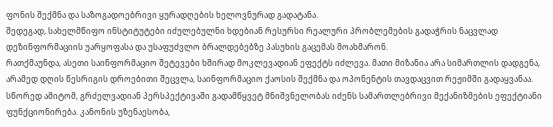ფონის შექმნა და საზოგადოებრივი ყურადღების ხელოვნურად გადატანა.
შედეგად, სახელმწიფო ინსტიტუტები იძულებულნი ხდებიან რესურსი რეალური პრობლემების გადაჭრის ნაცვლად დეზინფორმაციის უარყოფასა და უსაფუძვლო ბრალდებებზე პასუხის გაცემას მოახმარონ.
რათქმაუნდა, ასეთი საინფორმაციო შეტევები ხშირად მოკლევადიან ეფექტს იძლევა. მათი მიზანია არა სიმართლის დადგენა, არამედ დღის წესრიგის დროებითი შეცვლა, საინფორმაციო ქაოსის შექმნა და ოპონენტის თავდაცვით რეჟიმში გადაყვანაა.
სწორედ ამიტომ, გრძელვადიან პერსპექტივაში გადამწყვეტ მნიშვნელობას იძენს სამართლებრივი მექანიზმების ეფექტიანი ფუნქციონირება. კანონის უზენაესობა,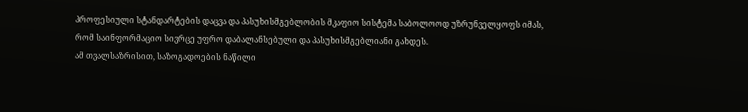პროფესიული სტანდარტების დაცვა და პასუხისმგებლობის მკაფიო სისტემა საბოლოოდ უზრუნველყოფს იმას, რომ საინფორმაციო სივრცე უფრო დაბალანსებული და პასუხისმგებლიანი გახდეს.
ამ თვალსაზრისით, საზოგადოების ნაწილი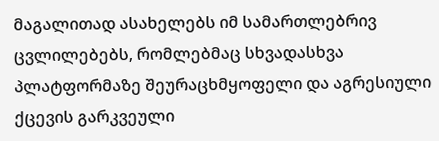მაგალითად ასახელებს იმ სამართლებრივ ცვლილებებს, რომლებმაც სხვადასხვა პლატფორმაზე შეურაცხმყოფელი და აგრესიული ქცევის გარკვეული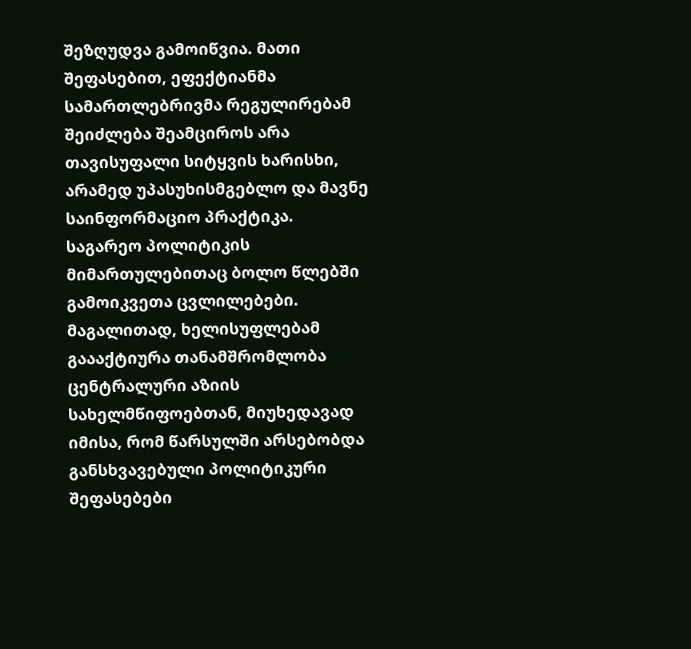შეზღუდვა გამოიწვია. მათი შეფასებით, ეფექტიანმა სამართლებრივმა რეგულირებამ შეიძლება შეამციროს არა თავისუფალი სიტყვის ხარისხი, არამედ უპასუხისმგებლო და მავნე საინფორმაციო პრაქტიკა.
საგარეო პოლიტიკის მიმართულებითაც ბოლო წლებში გამოიკვეთა ცვლილებები. მაგალითად, ხელისუფლებამ გაააქტიურა თანამშრომლობა ცენტრალური აზიის სახელმწიფოებთან, მიუხედავად იმისა, რომ წარსულში არსებობდა განსხვავებული პოლიტიკური შეფასებები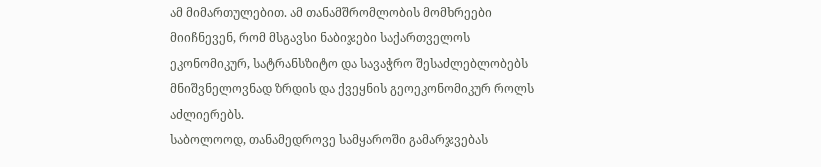ამ მიმართულებით. ამ თანამშრომლობის მომხრეები მიიჩნევენ, რომ მსგავსი ნაბიჯები საქართველოს ეკონომიკურ, სატრანსზიტო და სავაჭრო შესაძლებლობებს მნიშვნელოვნად ზრდის და ქვეყნის გეოეკონომიკურ როლს აძლიერებს.
საბოლოოდ, თანამედროვე სამყაროში გამარჯვებას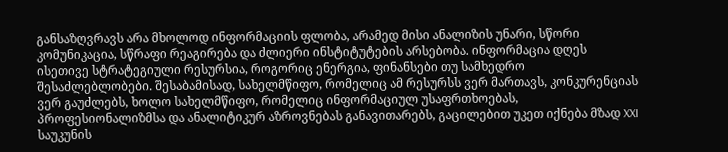განსაზღვრავს არა მხოლოდ ინფორმაციის ფლობა, არამედ მისი ანალიზის უნარი, სწორი კომუნიკაცია, სწრაფი რეაგირება და ძლიერი ინსტიტუტების არსებობა. ინფორმაცია დღეს ისეთივე სტრატეგიული რესურსია, როგორიც ენერგია, ფინანსები თუ სამხედრო შესაძლებლობები. შესაბამისად, სახელმწიფო, რომელიც ამ რესურსს ვერ მართავს, კონკურენციას ვერ გაუძლებს, ხოლო სახელმწიფო, რომელიც ინფორმაციულ უსაფრთხოებას, პროფესიონალიზმსა და ანალიტიკურ აზროვნებას განავითარებს, გაცილებით უკეთ იქნება მზად XXI საუკუნის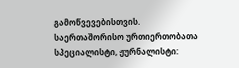გამოწვევებისთვის.
საერთაშორისო ურთიერთობათა სპეციალისტი, ჟურნალისტი: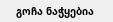გოჩა ნაჭყებია